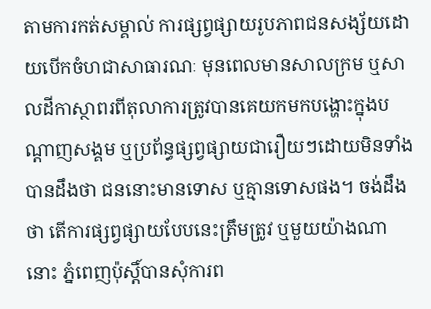តាមការកត់សម្គាល់ ការផ្សព្វផ្សាយរូបភាពជនសង្ស័យដោយបើកចំហជាសាធារណៈ មុនពេលមានសាលក្រម ឬសាលដីកាស្ថាពរពីតុលាការត្រូវបានគេយកមកបង្ហោះក្នុងបណ្ដាញសង្គម ឬប្រព័ន្ធផ្សព្វផ្សាយជារឿយៗដោយមិនទាំងបានដឹងថា ជននោះមានទោស ឬគ្មានទោសផង។ ចង់ដឹងថា តើការផ្សព្វផ្សាយបែបនេះត្រឹមត្រូវ ឬមួយយ៉ាងណានោះ ភ្នំពេញប៉ុស្ដិ៍បានសុំការព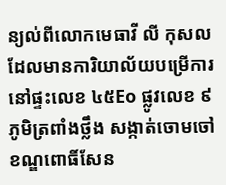ន្យល់ពីលោកមេធាវី លី កុសល ដែលមានការិយាល័យបម្រើការនៅផ្ទះលេខ ៤៥Eo ផ្លូវលេខ ៩ ភូមិត្រពាំងថ្លឹង សង្កាត់ចោមចៅ ខណ្ឌពោធិ៍សែន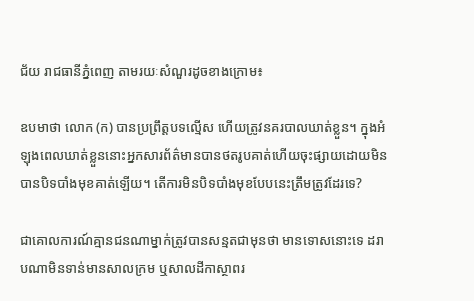ជ័យ រាជធានីភ្នំពេញ តាមរយៈសំណួរដូចខាងក្រោម៖

ឧបមាថា លោក (ក) បានប្រព្រឹត្តបទល្មើស ហើយត្រូវនគរបាលឃាត់ខ្លួន។ ក្នុងអំឡុងពេលឃាត់ខ្លួននោះអ្នកសារព័ត៌មានបានថតរូបគាត់ហើយចុះផ្សាយដោយមិនបានបិទបាំងមុខគាត់ឡើយ។ តើការមិនបិទបាំងមុខបែបនេះត្រឹមត្រូវដែរទេ?

ជាគោលការណ៍គ្មានជនណាម្នាក់ត្រូវបានសន្មតជាមុនថា មានទោសនោះទេ ដរាបណាមិនទាន់មានសាលក្រម ឬសាលដីកាស្ថាពរ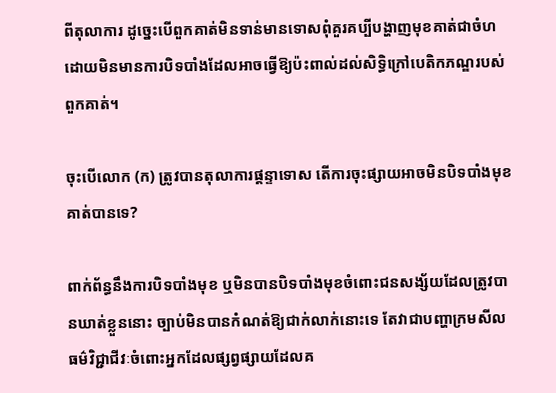ពីតុលាការ ដូច្នេះបើពួកគាត់មិនទាន់មានទោសពុំគួរគប្បីបង្ហាញមុខគាត់ជាចំហដោយមិនមានការបិទបាំងដែលអាចធ្វើឱ្យប៉ះពាល់ដល់សិទ្ធិក្រៅបេតិកភណ្ឌរបស់ពួកគាត់។

ចុះបើលោក (ក) ត្រូវបានតុលាការផ្តន្ទាទោស តើការចុះផ្សាយអាចមិនបិទបាំងមុខគាត់បានទេ?

ពាក់ព័ន្ធនឹងការបិទបាំងមុខ ឬមិនបានបិទបាំងមុខចំពោះជនសង្ស័យដែលត្រូវបានឃាត់ខ្លួននោះ ច្បាប់មិនបានកំណត់ឱ្យជាក់លាក់នោះទេ តែវាជាបញ្ហាក្រមសីលធម៌វិជ្ជាជីវៈចំពោះអ្នកដែលផ្សព្វផ្សាយដែលគ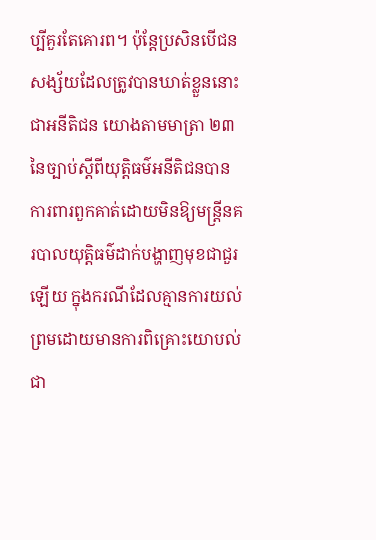ប្បីគួរតែគោរព។ ប៉ុន្តែប្រសិនបើជនសង្ស័យដែលត្រូវបានឃាត់ខ្លួននោះជាអនីតិជន យោងតាមមាត្រា ២៣ នៃច្បាប់ស្តីពីយុត្តិធម៌អនីតិជនបានការពារពួកគាត់ដោយមិនឱ្យមន្ត្រីនគរបាលយុត្តិធម៌ដាក់បង្ហាញមុខជាជួរឡើយ ក្នុងករណីដែលគ្មានការយល់ព្រមដោយមានការពិគ្រោះយោបល់ជា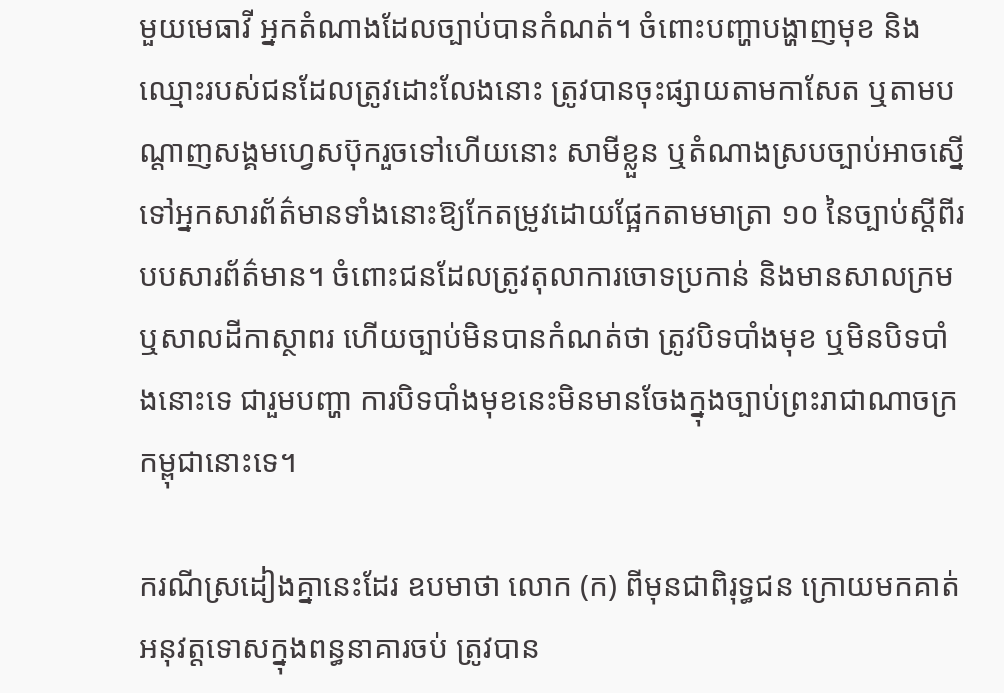មួយមេធាវី អ្នកតំណាងដែលច្បាប់បានកំណត់។ ចំពោះបញ្ហាបង្ហាញមុខ និងឈ្មោះរបស់ជនដែលត្រូវដោះលែងនោះ ត្រូវបានចុះផ្សាយតាមកាសែត ឬតាមបណ្តាញសង្គមហ្វេសប៊ុករួចទៅហើយនោះ សាមីខ្លួន ឬតំណាងស្របច្បាប់អាចស្នើទៅអ្នកសារព័ត៌មានទាំងនោះឱ្យកែតម្រូវដោយផ្អែកតាមមាត្រា ១០ នៃច្បាប់ស្តីពីរបបសារព័ត៌មាន។ ចំពោះជនដែលត្រូវតុលាការចោទប្រកាន់ និងមានសាលក្រម ឬសាលដីកាស្ថាពរ ហើយច្បាប់មិនបានកំណត់ថា ត្រូវបិទបាំងមុខ ឬមិនបិទបាំងនោះទេ ជារួមបញ្ហា ការបិទបាំងមុខនេះមិនមានចែងក្នុងច្បាប់ព្រះរាជាណាចក្រកម្ពុជានោះទេ។

ករណីស្រដៀងគ្នានេះដែរ ឧបមាថា លោក (ក) ពីមុនជាពិរុទ្ធជន ក្រោយមកគាត់អនុវត្តទោសក្នុងពន្ធនាគារចប់ ត្រូវបាន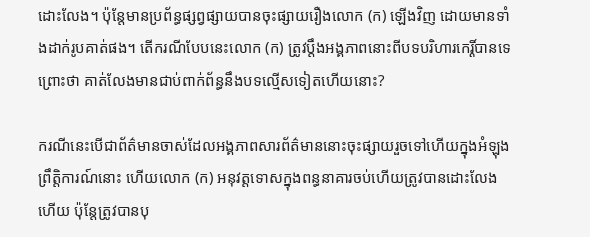ដោះលែង។ ប៉ុន្តែមានប្រព័ន្ធផ្សព្វផ្សាយបានចុះផ្សាយរឿងលោក (ក) ឡើងវិញ ដោយមានទាំងដាក់រូបគាត់ផង។ តើករណីបែបនេះលោក (ក) ត្រូវប្តឹងអង្គភាពនោះពីបទបរិហារកេរ្តិ៍បានទេ ព្រោះថា គាត់លែងមានជាប់ពាក់ព័ន្ធនឹងបទល្មើសទៀតហើយនោះ?

ករណីនេះបើជាព័ត៌មានចាស់ដែលអង្គភាពសារព័ត៌មាននោះចុះផ្សាយរួចទៅហើយក្នុងអំឡុងព្រឹត្តិការណ៍នោះ ហើយលោក (ក) អនុវត្តទោសក្នុងពន្ធនាគារចប់ហើយត្រូវបានដោះលែងហើយ ប៉ុន្តែត្រូវបានបុ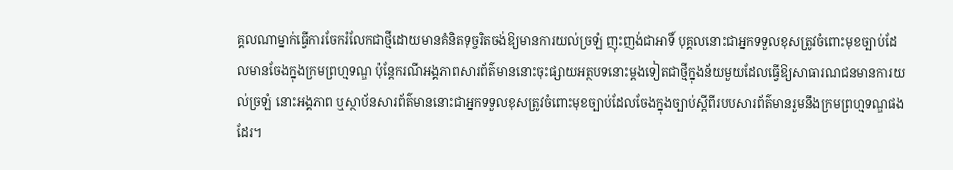គ្គលណាម្នាក់ធ្វើការចែករំលែកជាថ្មីដោយមានគំនិតទុច្ចរិតចង់ឱ្យមានការយល់ច្រឡំ ញុះញង់ជាអាទិ៍ បុគ្គលនោះជាអ្នកទទួលខុសត្រូវចំពោះមុខច្បាប់ដែលមានចែងក្នុងក្រមព្រហ្មទណ្ឌ ប៉ុន្តែករណីអង្គភាពសារព័ត៌មាននោះចុះផ្សាយអត្ថបទនោះម្តងទៀតជាថ្មីក្នុងន័យមួយដែលធ្វើឱ្យសាធារណជនមានការយល់ច្រឡំ នោះអង្គភាព ឬស្ថាប័នសារព័ត៌មាននោះជាអ្នកទទួលខុសត្រូវចំពោះមុខច្បាប់ដែលចែងក្នុងច្បាប់ស្តីពីរបបសារព័ត៌មានរួមនឹងក្រមព្រហ្មទណ្ឌផងដែរ។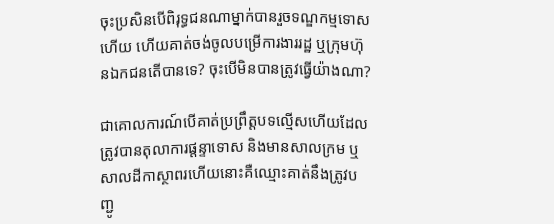ចុះប្រសិនបើពិរុទ្ធជនណាម្នាក់បានរួចទណ្ឌកម្មទោសហើយ ហើយគាត់ចង់ចូលបម្រើការងាររដ្ឋ ឬក្រុមហ៊ុនឯកជនតើបានទេ? ចុះបើមិនបានត្រូវធ្វើយ៉ាងណា?

ជាគោលការណ៍បើគាត់ប្រព្រឹត្តបទល្មើសហើយដែលត្រូវបានតុលាការផ្តន្ទាទោស និងមានសាលក្រម ឬសាលដីកាស្ថាពរហើយនោះគឺឈ្មោះគាត់នឹងត្រូវបញ្ជូ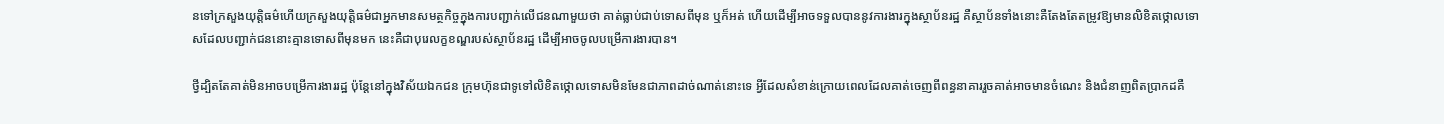នទៅក្រសួងយុត្តិធម៌ហើយក្រសួងយុត្តិធម៌ជាអ្នកមានសមត្ថកិច្ចក្នុងការបញ្ជាក់លើជនណាមួយថា គាត់ធ្លាប់ជាប់ទោសពីមុន ឬក៏អត់ ហើយដើម្បីអាចទទួលបាននូវការងារក្នុងស្ថាប័នរដ្ឋ គឺស្ថាប័នទាំងនោះគឺតែងតែតម្រូវឱ្យមានលិខិតថ្កោលទោសដែលបញ្ជាក់ជននោះគ្មានទោសពីមុនមក នេះគឺជាបុរេលក្ខខណ្ឌរបស់ស្ថាប័នរដ្ឋ ដើម្បីអាចចូលបម្រើការងារបាន។

ថ្វីដ្បិតតែគាត់មិនអាចបម្រើការងាររដ្ឋ ប៉ុន្តែនៅក្នុងវិស័យឯកជន ក្រុមហ៊ុនជាទូទៅលិខិតថ្កោលទោសមិនមែនជាភាពដាច់ណាត់នោះទេ អ្វីដែលសំខាន់ក្រោយពេលដែលគាត់ចេញពីពន្ធនាគាររួចគាត់អាចមានចំណេះ និងជំនាញពិតប្រាកដគឺ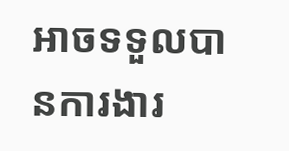អាចទទួលបានការងារ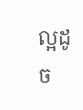ល្អដូច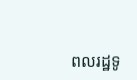ពលរដ្ឋទូ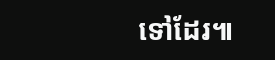ទៅដែរ៕